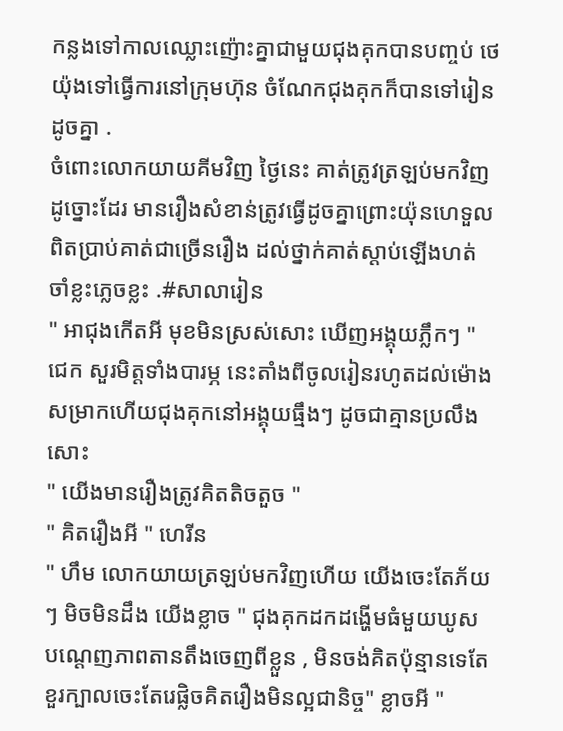កន្លងទៅកាលឈ្លោះញ៉ោះគ្នាជាមួយជុងគុកបានបញ្ចប់ ថេយ៉ុងទៅធ្វើការនៅក្រុមហ៊ុន ចំណែកជុងគុកក៏បានទៅរៀនដូចគ្នា .
ចំពោះលោកយាយគីមវិញ ថ្ងៃនេះ គាត់ត្រូវត្រឡប់មកវិញដូច្នោះដែរ មានរឿងសំខាន់ត្រូវធ្វើដូចគ្នាព្រោះយ៉ុនហេទួលពិតប្រាប់គាត់ជាច្រើនរឿង ដល់ថ្នាក់គាត់ស្ដាប់ឡើងហត់ ចាំខ្លះភ្លេចខ្លះ .#សាលារៀន
" អាជុងកើតអី មុខមិនស្រស់សោះ ឃើញអង្គុយភ្លឹកៗ " ជេក សួរមិត្តទាំងបារម្ភ នេះតាំងពីចូលរៀនរហូតដល់ម៉ោងសម្រាកហើយជុងគុកនៅអង្គុយធ្មឹងៗ ដូចជាគ្មានប្រលឹងសោះ
" យើងមានរឿងត្រូវគិតតិចតួច "
" គិតរឿងអី " ហេរីន
" ហឹម លោកយាយត្រឡប់មកវិញហើយ យើងចេះតែភ័យៗ មិចមិនដឹង យើងខ្លាច " ជុងគុកដកដង្ហើមធំមួយឃូស បណ្ដេញភាពតានតឹងចេញពីខ្លួន , មិនចង់គិតប៉ុន្មានទេតែខួរក្បាលចេះតែរេផ្លិចគិតរឿងមិនល្អជានិច្ច" ខ្លាចអី "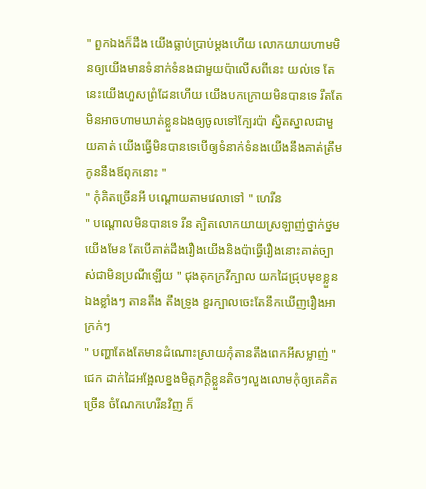" ពួកឯងក៏ដឹង យើងធ្លាប់ប្រាប់ម្ដងហើយ លោកយាយហាមមិនឲ្យយើងមានទំនាក់ទំនងជាមួយប៉ាលើសពីនេះ យល់ទេ តែនេះយើងហួសព្រំដែនហើយ យើងបកក្រោយមិនបានទេ រឹតតែមិនអាចហាមឃាត់ខ្លួនឯងឲ្យចូលទៅក្បែរប៉ា ស្និតស្នាលជាមួយគាត់ យើងធ្វើមិនបានទេបើឲ្យទំនាក់ទំនងយើងនឹងគាត់ត្រឹម កូននឹងឪពុកនោះ "
" កុំគិតច្រើនអី បណ្ដោយតាមវេលាទៅ " ហេរីន
" បណ្ដោលមិនបានទេ រីន ត្បិតលោកយាយស្រឡាញ់ថ្នាក់ថ្នមយើងមែន តែបើគាត់ដឹងរឿងយើងនិងប៉ាធ្វើរឿងនោះគាត់ច្បាស់ជាមិនប្រណីឡើយ " ជុងគុកក្រវីក្បាល យកដៃជ្រុបមុខខ្លួនឯងខ្លាំងៗ តានតឹង តឹងទ្រូង ខួរក្បាលចេះតែនឹកឃើញរឿងអាក្រក់ៗ
" បញ្ហាតែងតែមានដំណោះស្រាយកុំតានតឹងពេកអីសម្លាញ់ " ជេក ដាក់ដៃអង្អែលខ្នងមិត្តភកិ្តខ្លួនតិចៗលួងលោមកុំឲ្យគេគិតច្រើន ចំណែកហេរីនវិញ ក៏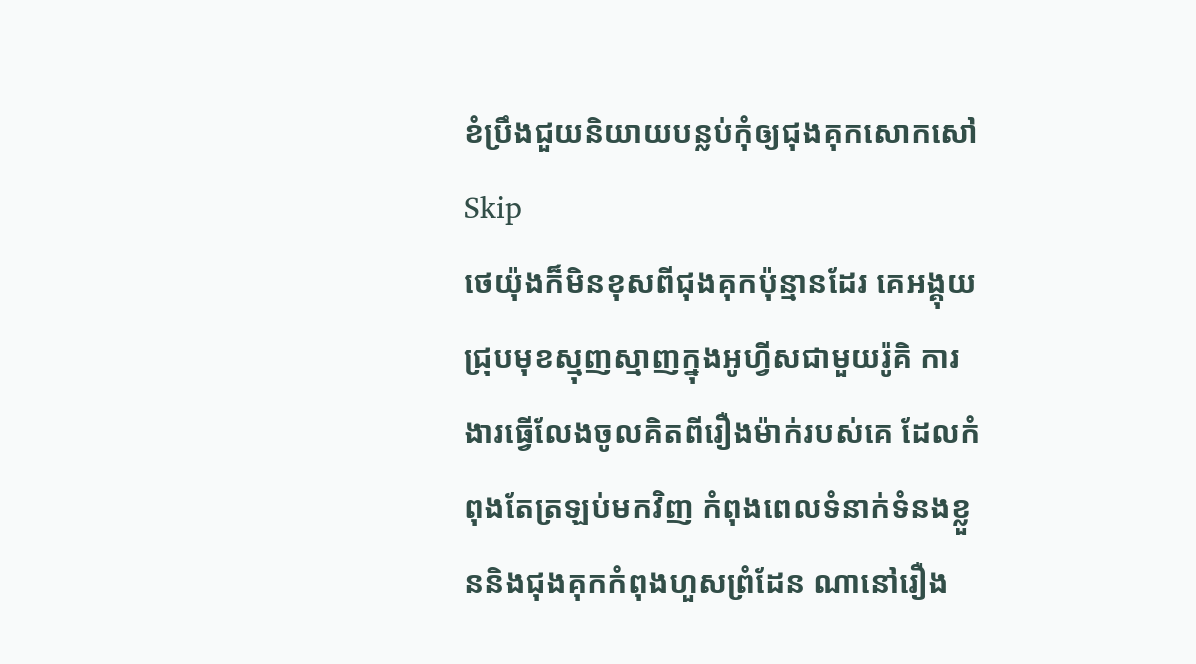ខំប្រឹងជួយនិយាយបន្លប់កុំឲ្យជុងគុកសោកសៅSkip
ថេយ៉ុងក៏មិនខុសពីជុងគុកប៉ុន្មានដែរ គេអង្គុយជ្រុបមុខស្មុញស្មាញក្នុងអូហ្វីសជាមួយរ៉ូគិ ការងារធ្វើលែងចូលគិតពីរឿងម៉ាក់របស់គេ ដែលកំពុងតែត្រឡប់មកវិញ កំពុងពេលទំនាក់ទំនងខ្លួននិងជុងគុកកំពុងហួសព្រំដែន ណានៅរឿង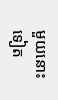មួយនោះទៀត